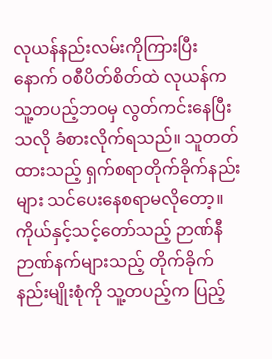လုယန်နည်းလမ်းကိုကြားပြီးနောက် ဝစီပိတ်စိတ်ထဲ လုယန်က သူ့တပည့်ဘဝမှ လွတ်ကင်းနေပြီးသလို ခံစားလိုက်ရသည်။ သူတတ်ထားသည့် ရှက်စရာတိုက်ခိုက်နည်းများ သင်ပေးနေစရာမလိုတော့။
ကိုယ်နှင့်သင့်တော်သည့် ဉာဏ်နီဉာဏ်နက်များသည့် တိုက်ခိုက်နည်းမျိုးစုံကို သူ့တပည့်က ပြည့်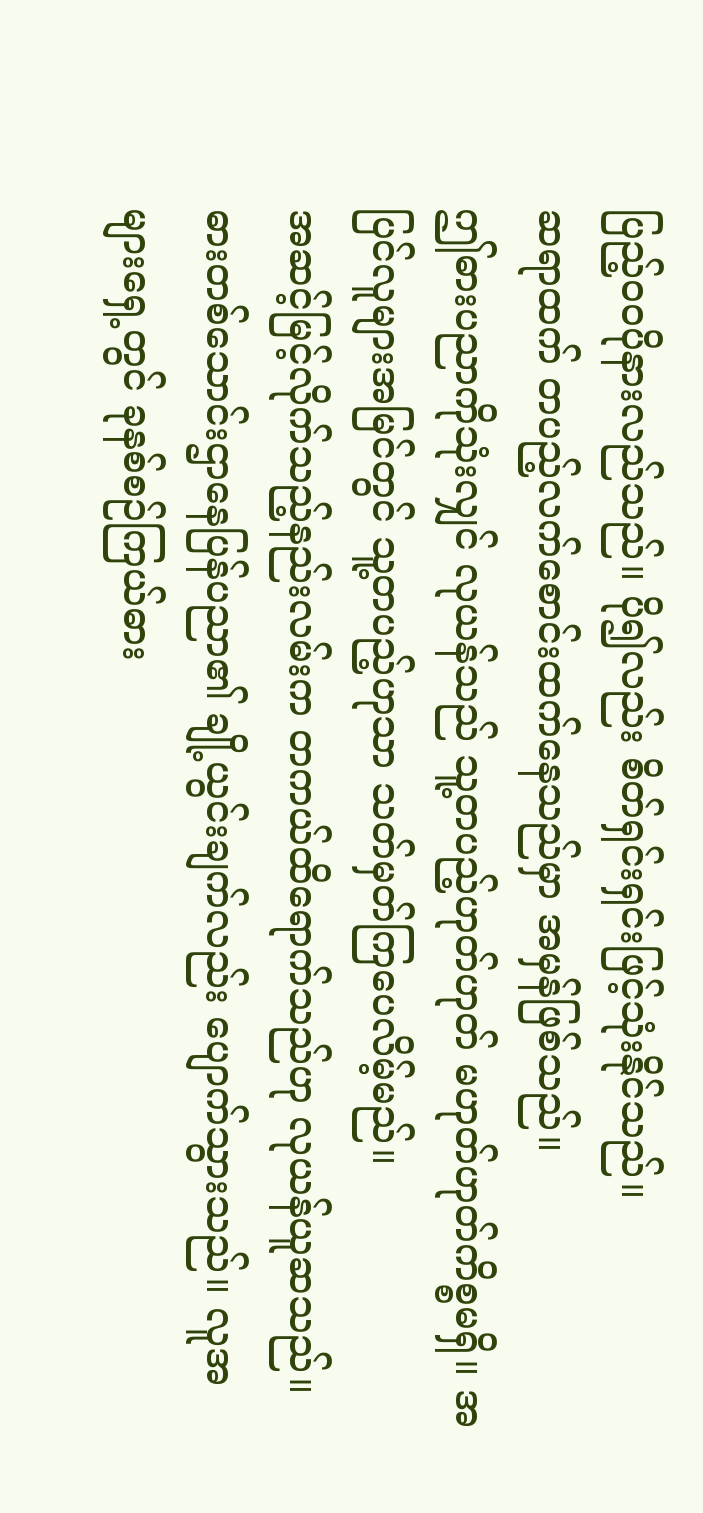ပြည့်ဝဝပိုနားလည်သည်။ ပို၍လည်း စိတ်ရှင်းရှင်းဖြင့်သုံးနိုင်သည်။
ဆရာထက် တပည့်လက်စောင်းထက်နေသည်မှာ အမှန်ဖြစ်သည်။
ဤဓားပညာကိုသုံးလျှင် လုယန်သည် သူ့တပည့်ဟုတ်ဟုတ် မဟုတ်ဟုတ်ကိစ္စမရှိ။ အပြင်လူများအမြင်တွင် သူ့တပည့်ဟုသာ သတ်မှတ်ကြပေလိမ့်မည်။
အဆင့်မြင့်လိုက်သည့်နည်းလမ်းက တကယ်ထိရောက်သည်ဟု လုယန်ယူဆသည်။ ဓားတစ်သောင်းဌာနေပြန်ပညာ၏ ချို့ယွင်းချက်လည်း ပျောက်သွားသည်။ လူအများရှေ့တွင် ခုနစ်စဉ်ကြယ်ဓား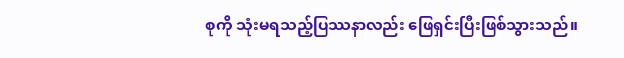စုကို သုံးမရသည့်ပြဿနာလည်း ဖြေရှင်းပြီးဖြစ်သွားသည်။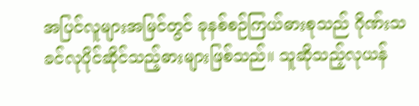အပြင်လူများအမြင်တွင် ခုနစ်စဉ်ကြယ်ဓားစုသည် ဂိုဏ်းသခင်လုပိုင်ဆိုင်သည့်ဓားများဖြစ်သည်။ သူဆိုသည့်လုယန်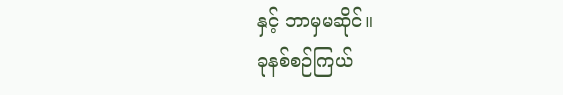နှင့် ဘာမှမဆိုင်။
ခုနစ်စဉ်ကြယ်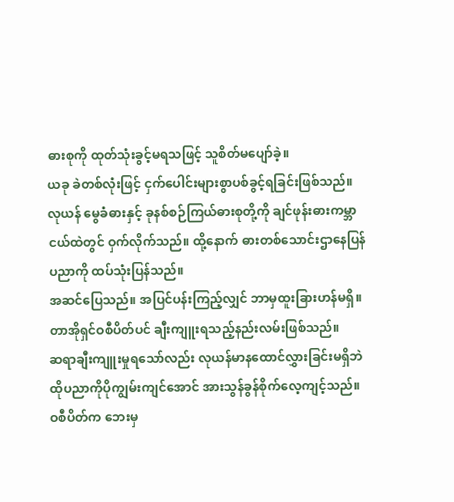ဓားစုကို ထုတ်သုံးခွင့်မရသဖြင့် သူစိတ်မပျော်ခဲ့။
ယခု ခဲတစ်လုံးဖြင့် ငှက်ပေါင်းများစွာပစ်ခွင့်ရခြင်းဖြစ်သည်။
လုယန် မွေခံဓားနှင့် ခုနစ်စဉ်ကြယ်ဓားစုတို့ကို ချင်ဖုန်းဓားကမ္ဘာငယ်ထဲတွင် ဝှက်လိုက်သည်။ ထို့နောက် ဓားတစ်သောင်းဌာနေပြန်ပညာကို ထပ်သုံးပြန်သည်။
အဆင်ပြေသည်။ အပြင်ပန်းကြည့်လျှင် ဘာမှထူးခြားဟန်မရှိ။ တာအိုရှင်ဝစီပိတ်ပင် ချီးကျူးရသည့်နည်းလမ်းဖြစ်သည်။
ဆရာချီးကျူးမှုရသော်လည်း လုယန်မာနထောင်လွှားခြင်းမရှိဘဲ ထိုပညာကိုပိုကျွမ်းကျင်အောင် အားသွန်ခွန်စိုက်လေ့ကျင့်သည်။ ဝစီပိတ်က ဘေးမှ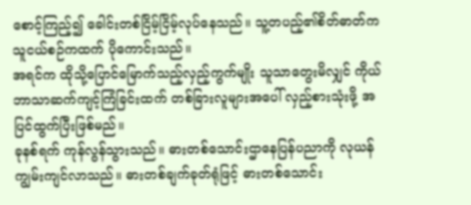စောင့်ကြည့်၍ ခေါင်းတစ်ငြိမ့်ငြိမ့်လုပ်နေသည်။ သူ့တပည့်၏စိတ်ဓာတ်က သူငယ်စဉ်ကထက် ပိုကောင်းသည်။
အရင်က ထိုသို့ပြောင်မြောက်သည့်လှည့်ကွက်မျိုး သူသာတွေးမိလျှင် ကိုယ်ဘာသာဆက်ကျင့်ကြံခြင်းထက် တစ်ခြားလူများအပေါ် လှည့်စားသုံးဖို့ အပြင်ထွက်ပြီးဖြစ်မည်။
ခုနစ်ရက် ကုန်လွန်သွားသည်။ ဓားတစ်သောင်းဌာနေပြန်ပညာကို လုယန်ကျွမ်းကျင်လာသည်။ ဓားတစ်ချက်ခုတ်ရုံဖြင့် ဓားတစ်သောင်း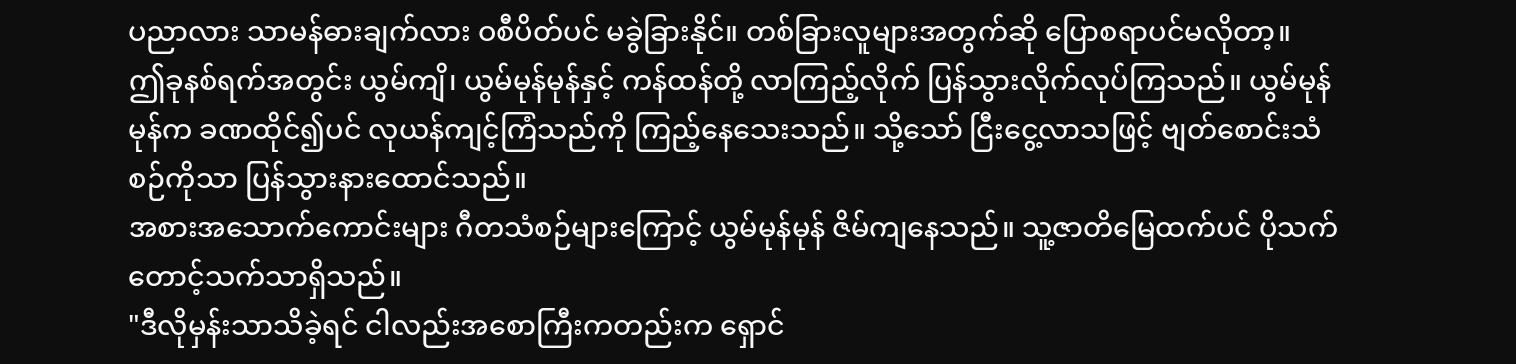ပညာလား သာမန်ဓားချက်လား ဝစီပိတ်ပင် မခွဲခြားနိုင်။ တစ်ခြားလူများအတွက်ဆို ပြောစရာပင်မလိုတာ့။
ဤခုနစ်ရက်အတွင်း ယွမ်ကျိ၊ ယွမ်မုန်မုန်နှင့် ကန်ထန်တို့ လာကြည့်လိုက် ပြန်သွားလိုက်လုပ်ကြသည်။ ယွမ်မုန်မုန်က ခဏထိုင်၍ပင် လုယန်ကျင့်ကြံသည်ကို ကြည့်နေသေးသည်။ သို့သော် ငြီးငွေ့လာသဖြင့် ဗျတ်စောင်းသံစဉ်ကိုသာ ပြန်သွားနားထောင်သည်။
အစားအသောက်ကောင်းများ ဂီတသံစဉ်များကြောင့် ယွမ်မုန်မုန် ဇိမ်ကျနေသည်။ သူ့ဇာတိမြေထက်ပင် ပိုသက်တောင့်သက်သာရှိသည်။
"ဒီလိုမှန်းသာသိခဲ့ရင် ငါလည်းအစောကြီးကတည်းက ရှောင်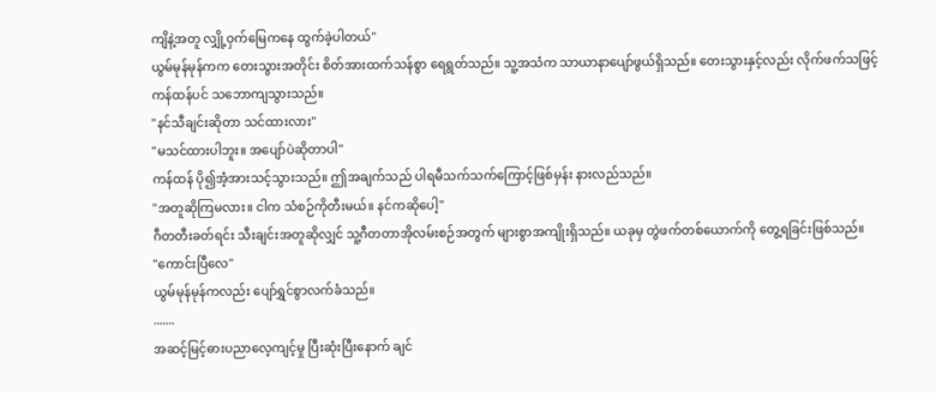ကျိနဲ့အတူ လျှို့ဝှက်မြေကနေ ထွက်ခဲ့ပါတယ်"
ယွမ်မုန်မုန်ကက တေးသွားအတိုင်း စိတ်အားထက်သန်စွာ ရေရွတ်သည်။ သူ့အသံက သာယာနာပျော်ဖွယ်ရှိသည်။ တေးသွားနှင့်လည်း လိုက်ဖက်သဖြင့် ကန်ထန်ပင် သဘောကျသွားသည်။
"နင်သီချင်းဆိုတာ သင်ထားလား"
"မသင်ထားပါဘူး။ အပျော်ပဲဆိုတာပါ"
ကန်ထန် ပို၍အံ့အားသင့်သွားသည်။ ဤအချက်သည် ပါရမီသက်သက်ကြောင့်ဖြစ်မှန်း နားလည်သည်။
"အတူဆိုကြမလား။ ငါက သံစဉ်ကိုတီးမယ်။ နင်ကဆိုပေါ့"
ဂီတတီးခတ်ရင်း သီးချင်းအတူဆိုလျှင် သူ့ဂီတတာအိုလမ်းစဉ်အတွက် များစွာအကျိုးရှိသည်။ ယခုမှ တွဲဖက်တစ်ယောက်ကို တွေ့ရခြင်းဖြစ်သည်။
"ကောင်းပြီလေ"
ယွမ်မုန်မုန်ကလည်း ပျော်ရွှင်စွာလက်ခံသည်။
.......
အဆင့်မြင့်ဓားပညာလေ့ကျင့်မှု ပြီးဆုံးပြီးနောက် ချင်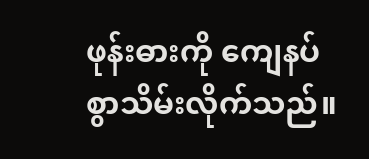ဖုန်းဓားကို ကျေနပ်စွာသိမ်းလိုက်သည်။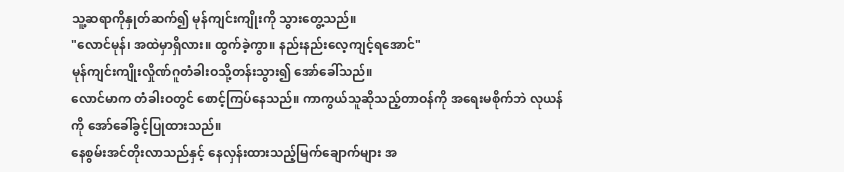သူ့ဆရာကိုနှုတ်ဆက်၍ မုန်ကျင်းကျိုးကို သွားတွေ့သည်။
"လောင်မုန်၊ အထဲမှာရှိလား။ ထွက်ခဲ့ကွာ။ နည်းနည်းလေ့ကျင့်ရအောင်"
မုန်ကျင်းကျိုးလှိုဏ်ဂူတံခါးဝသို့တန်းသွား၍ အော်ခေါ်သည်။
လောင်မာက တံခါးဝတွင် စောင့်ကြပ်နေသည်။ ကာကွယ်သူဆိုသည့်တာဝန်ကို အရေးမစိုက်ဘဲ လုယန်ကို အော်ခေါ်ခွင့်ပြုထားသည်။
နေစွမ်းအင်တိုးလာသည်နှင့် နေလှန်းထားသည့်မြက်ချောက်များ အ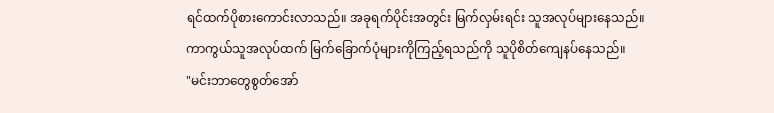ရင်ထက်ပိုစားကောင်းလာသည်။ အခုရက်ပိုင်းအတွင်း မြက်လှမ်းရင်း သူအလုပ်များနေသည်။
ကာကွယ်သူအလုပ်ထက် မြက်ခြောက်ပုံများကိုကြည့်ရသည်ကို သူပိုစိတ်ကျေနပ်နေသည်။
"မင်းဘာတွေစွတ်အော်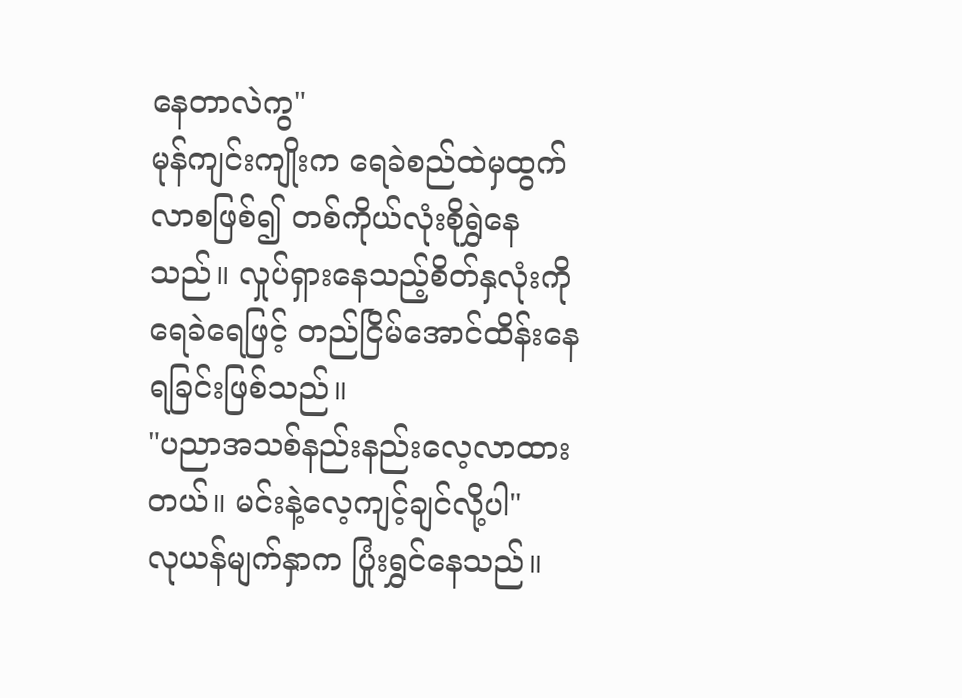နေတာလဲကွ"
မုန်ကျင်းကျိုးက ရေခဲစည်ထဲမှထွက်လာစဖြစ်၍ တစ်ကိုယ်လုံးစိုရွှဲနေသည်။ လှုပ်ရှားနေသည့်စိတ်နှလုံးကို ရေခဲရေဖြင့် တည်ငြိမ်အောင်ထိန်းနေရခြင်းဖြစ်သည်။
"ပညာအသစ်နည်းနည်းလေ့လာထားတယ်။ မင်းနဲ့လေ့ကျင့်ချင်လို့ပါ"
လုယန်မျက်နှာက ပြုံးရွှင်နေသည်။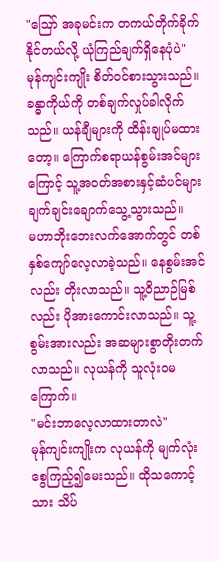"ဪ အခုမင်းက တကယ်တိုက်ခိုက်နိုင်တယ်လို့ ယုံကြည်ချက်ရှိနေပုံပဲ"
မုန်ကျင်းကျိုး စိတ်ဝင်စားသွားသည်။ ခန္ဓာကိုယ်ကို တစ်ချက်လှုပ်ခါလိုက်သည်။ ယန်ချီများကို ထိန်းချုပ်မထားတော့။ ကြောက်စရာယန်စွမ်းအင်များကြောင့် သူ့အဝတ်အစားနှင့်ဆံပင်များ ချက်ချင်းချောက်သွေ့သွားသည်။
မဟာဘိုးဘေးလက်အောက်တွင် တစ်နှစ်ကျော်လေ့လာခဲ့သည်။ နေစွမ်းအင်လည်း တိုးလာသည်။ သူ့ဝိညာဉ်မြစ်လည်း ပိုအားကောင်းလာသည်။ သူ့စွမ်းအားလည်း အဆများစွာတိုးတက်လာသည်။ လုယန်ကို သူလုံးဝမကြောက်။
"မင်းဘာလေ့လာထားတာလဲ"
မုန်ကျင်းကျိုးက လုယန်ကို မျက်လုံးစွေကြည့်၍မေးသည်။ ထိုသကောင့်သား သိပ်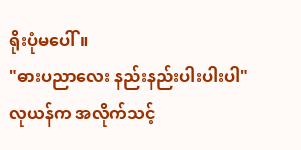ရိုးပုံမပေါ်။
"ဓားပညာလေး နည်းနည်းပါးပါးပါ"
လုယန်က အလိုက်သင့်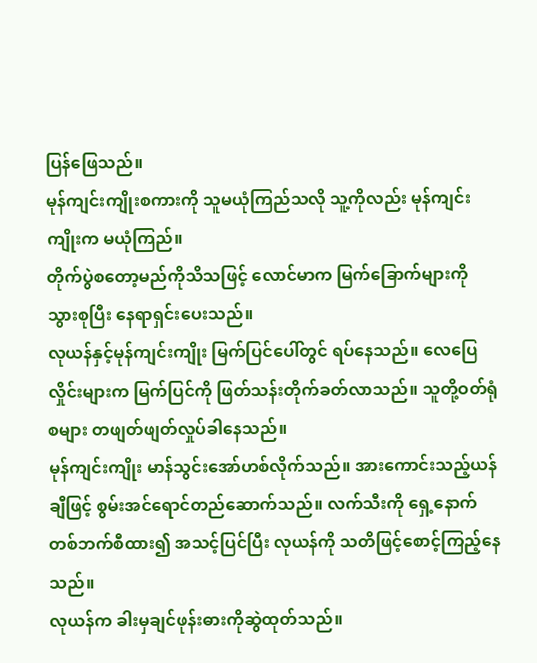ပြန်ဖြေသည်။
မုန်ကျင်းကျိုးစကားကို သူမယုံကြည်သလို သူ့ကိုလည်း မုန်ကျင်းကျိုးက မယုံကြည်။
တိုက်ပွဲစတော့မည်ကိုသိသဖြင့် လောင်မာက မြက်ခြောက်များကိုသွားစုပြီး နေရာရှင်းပေးသည်။
လုယန်နှင့်မုန်ကျင်းကျိုး မြက်ပြင်ပေါ်တွင် ရပ်နေသည်။ လေပြေလှိုင်းများက မြက်ပြင်ကို ဖြတ်သန်းတိုက်ခတ်လာသည်။ သူတို့ဝတ်ရုံစများ တဖျတ်ဖျတ်လှုပ်ခါနေသည်။
မုန်ကျင်းကျိုး မာန်သွင်းအော်ဟစ်လိုက်သည်။ အားကောင်းသည့်ယန်ချီဖြင့် စွမ်းအင်ရောင်တည်ဆောက်သည်။ လက်သီးကို ရှေ့နောက်တစ်ဘက်စီထား၍ အသင့်ပြင်ပြီး လုယန်ကို သတိဖြင့်စောင့်ကြည့်နေသည်။
လုယန်က ခါးမှချင်ဖုန်းဓားကိုဆွဲထုတ်သည်။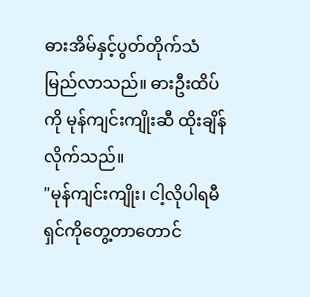ဓားအိမ်နှင့်ပွတ်တိုက်သံ မြည်လာသည်။ ဓားဦးထိပ်ကို မုန်ကျင်းကျိုးဆီ ထိုးချိန်လိုက်သည်။
"မုန်ကျင်းကျိုး၊ ငါ့လိုပါရမီရှင်ကိုတွေ့တာတောင်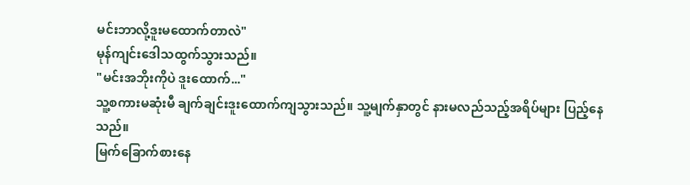မင်းဘာလို့ဒူးမထောက်တာလဲ"
မုန်ကျင်းဒေါသထွက်သွားသည်။
"မင်းအဘိုးကိုပဲ ဒူးထောက်..."
သူ့စကားမဆုံးမီ ချက်ချင်းဒူးထောက်ကျသွားသည်။ သူ့မျက်နှာတွင် နားမလည်သည့်အရိပ်များ ပြည့်နေသည်။
မြက်ခြောက်စားနေ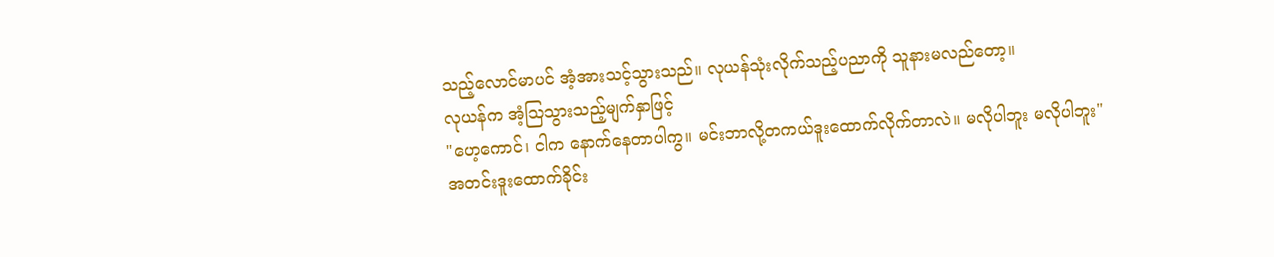သည့်လောင်မာပင် အံ့အားသင့်သွားသည်။ လုယန်သုံးလိုက်သည့်ပညာကို သူနားမလည်တော့။
လုယန်က အံ့ဩသွားသည့်မျက်နှာဖြင့်
"ဟေ့ကောင်၊ ငါက နောက်နေတာပါကွ။ မင်းဘာလို့တကယ်ဒူးထောက်လိုက်တာလဲ။ မလိုပါဘူး မလိုပါဘူး"
အတင်းဒူးထောက်ခိုင်း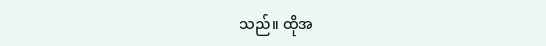သည်။ ထိုအ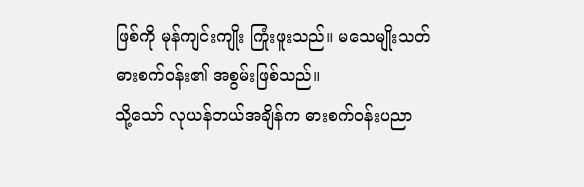ဖြစ်ကို မုန်ကျင်းကျိုး ကြုံးဖူးသည်။ မသေမျိုးသတ်ဓားစက်ဝန်း၏ အစွမ်းဖြစ်သည်။
သို့သော် လုယန်ဘယ်အချိန်က ဓားစက်ဝန်းပညာ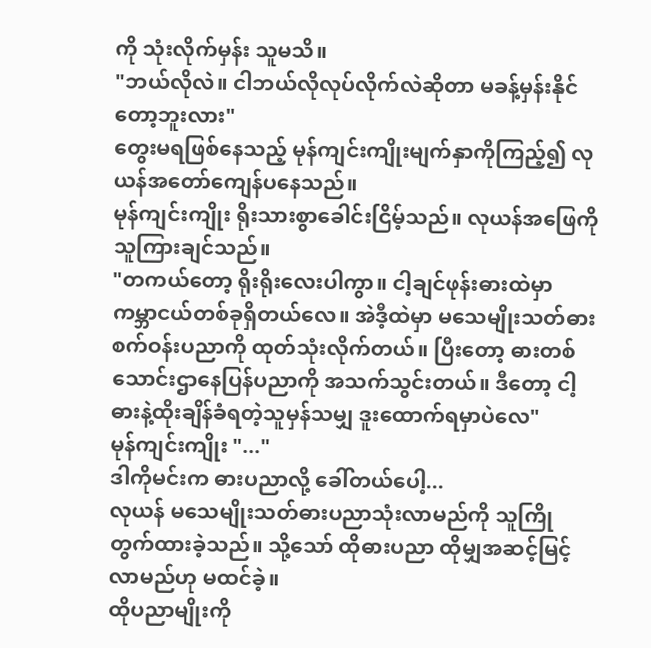ကို သုံးလိုက်မှန်း သူမသိ။
"ဘယ်လိုလဲ။ ငါဘယ်လိုလုပ်လိုက်လဲဆိုတာ မခန့်မှန်းနိုင်တော့ဘူးလား"
တွေးမရဖြစ်နေသည့် မုန်ကျင်းကျိုးမျက်နှာကိုကြည့်၍ လုယန်အတော်ကျေန်ပနေသည်။
မုန်ကျင်းကျိုး ရိုးသားစွာခေါင်းငြိမ့်သည်။ လုယန်အဖြေကို သူကြားချင်သည်။
"တကယ်တော့ ရိုးရိုးလေးပါကွာ။ ငါ့ချင်ဖုန်းဓားထဲမှာ ကမ္ဘာငယ်တစ်ခုရှိတယ်လေ။ အဲဒီ့ထဲမှာ မသေမျိုးသတ်ဓားစက်ဝန်းပညာကို ထုတ်သုံးလိုက်တယ်။ ပြီးတော့ ဓားတစ်သောင်းဌာနေပြန်ပညာကို အသက်သွင်းတယ်။ ဒီတော့ ငါ့ဓားနဲ့ထိုးချိန်ခံရတဲ့သူမှန်သမျှ ဒူးထောက်ရမှာပဲလေ"
မုန်ကျင်းကျိုး "..."
ဒါကိုမင်းက ဓားပညာလို့ ခေါ်တယ်ပေါ့...
လုယန် မသေမျိုးသတ်ဓားပညာသုံးလာမည်ကို သူကြိုတွက်ထားခဲ့သည်။ သို့သော် ထိုဓားပညာ ထိုမျှအဆင့်မြင့်လာမည်ဟု မထင်ခဲ့။
ထိုပညာမျိုးကို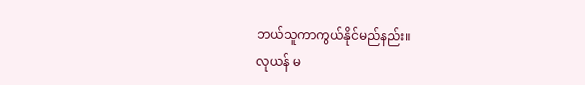ဘယ်သူကာကွယ်နိုင်မည်နည်း။
လုယန် မ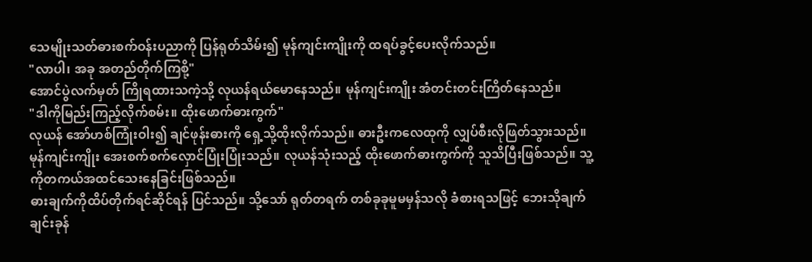သေမျိုးသတ်ဓားစက်ဝန်းပညာကို ပြန်ရုတ်သိမ်း၍ မုန်ကျင်းကျိုးကို ထရပ်ခွင့်ပေးလိုက်သည်။
"လာပါ၊ အခု အတည်တိုက်ကြစို့"
အောင်ပွဲလက်မှတ် ကြိုရထားသကဲ့သို့ လုယန်ရယ်မောနေသည်။ မုန်ကျင်းကျိုး အံတင်းတင်းကြိတ်နေသည်။
"ဒါကိုမြည်းကြည့်လိုက်စမ်း။ ထိုးဖောက်ဓားကွက်"
လုယန် အော်ဟစ်ကြုံးဝါး၍ ချင်ဖုန်းဓားကို ရှေ့သို့ထိုးလိုက်သည်။ ဓားဦးကလေထုကို လျှပ်စီးလိုဖြတ်သွားသည်။
မုန်ကျင်းကျိုး အေးစက်စက်လှောင်ပြုံးပြုံးသည်။ လုယန်သုံးသည့် ထိုးဖောက်ဓားကွက်ကို သူသိပြီးဖြစ်သည်။ သူ့ကိုတကယ်အထင်သေးနေခြင်းဖြစ်သည်။
ဓားချက်ကိုထိပ်တိုက်ရင်ဆိုင်ရန် ပြင်သည်။ သို့သော် ရုတ်တရက် တစ်ခုခုမူမမှန်သလို ခံစားရသဖြင့် ဘေးသိုချက်ချင်းခုန်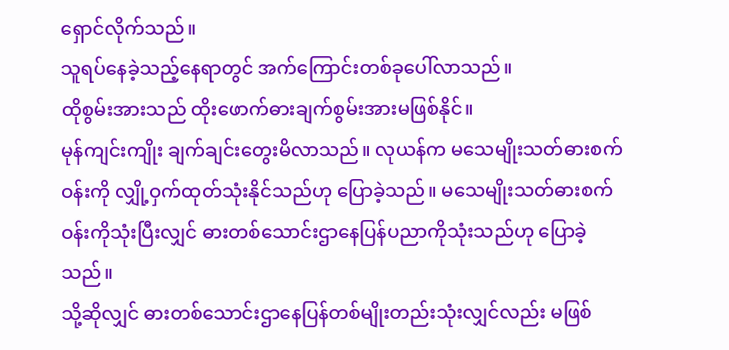ရှောင်လိုက်သည်။
သူရပ်နေခဲ့သည့်နေရာတွင် အက်ကြောင်းတစ်ခုပေါ်လာသည်။
ထိုစွမ်းအားသည် ထိုးဖောက်ဓားချက်စွမ်းအားမဖြစ်နိုင်။
မုန်ကျင်းကျိုး ချက်ချင်းတွေးမိလာသည်။ လုယန်က မသေမျိုးသတ်ဓားစက်ဝန်းကို လျှို့ဝှက်ထုတ်သုံးနိုင်သည်ဟု ပြောခဲ့သည်။ မသေမျိုးသတ်ဓားစက်ဝန်းကိုသုံးပြီးလျှင် ဓားတစ်သောင်းဌာနေပြန်ပညာကိုသုံးသည်ဟု ပြောခဲ့သည်။
သို့ဆိုလျှင် ဓားတစ်သောင်းဌာနေပြန်တစ်မျိုးတည်းသုံးလျှင်လည်း မဖြစ်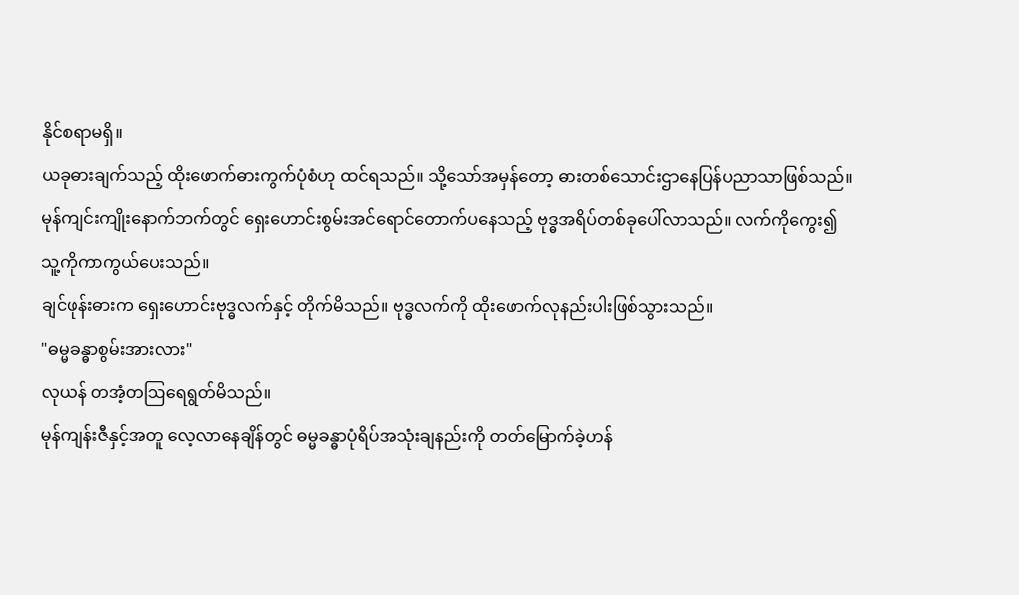နိုင်စရာမရှိ။
ယခုဓားချက်သည့် ထိုးဖောက်ဓားကွက်ပုံစံဟု ထင်ရသည်။ သို့သော်အမှန်တော့ ဓားတစ်သောင်းဌာနေပြန်ပညာသာဖြစ်သည်။
မုန်ကျင်းကျိုးနောက်ဘက်တွင် ရှေးဟောင်းစွမ်းအင်ရောင်တောက်ပနေသည့် ဗုဒ္ဓအရိပ်တစ်ခုပေါ်လာသည်။ လက်ကိုကွေး၍ သူ့ကိုကာကွယ်ပေးသည်။
ချင်ဖုန်းဓားက ရှေးဟောင်းဗုဒ္ဓလက်နှင့် တိုက်မိသည်။ ဗုဒ္ဓလက်ကို ထိုးဖောက်လုနည်းပါးဖြစ်သွားသည်။
"ဓမ္မခန္ဓာစွမ်းအားလား"
လုယန် တအံ့တဩရေရွတ်မိသည်။
မုန်ကျန်းဇီနှင့်အတူ လေ့လာနေချိန်တွင် ဓမ္မခန္ဓာပုံရိပ်အသုံးချနည်းကို တတ်မြောက်ခဲ့ဟန်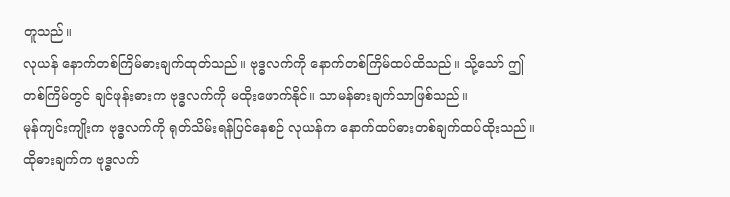တူသည်။
လုယန် နောက်တစ်ကြိမ်ဓားချက်ထုတ်သည်။ ဗုဒ္ဓလက်ကို နောက်တစ်ကြိမ်ထပ်ထိသည်။ သို့သော် ဤတစ်ကြိမ်တွင် ချင်ဖုန်းဓားက ဗုဒ္ဓလက်ကို မထိုးဖောက်နိုင်။ သာမန်ဓားချက်သာဖြစ်သည်။
မုန်ကျင်းကျိုးက ဗုဒ္ဓလက်ကို ရုတ်သိမ်းရန်ပြင်နေစဉ် လုယန်က နောက်ထပ်ဓားတစ်ချက်ထပ်ထိုးသည်။ ထိုဓားချက်က ဗုဒ္ဓလက်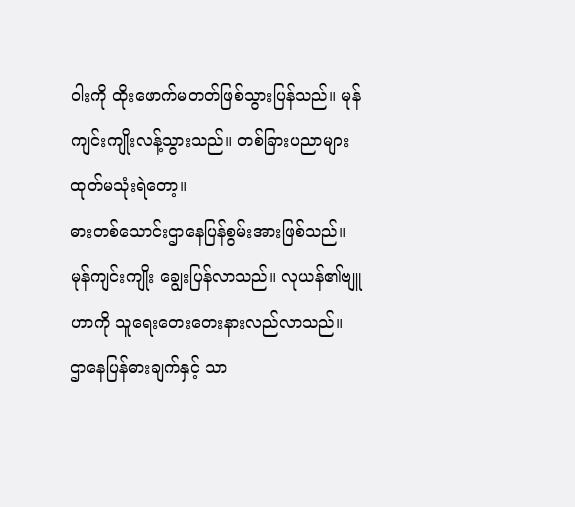ဝါးကို ထိုးဖောက်မတတ်ဖြစ်သွားပြန်သည်။ မုန်ကျင်းကျိုးလန့်သွားသည်။ တစ်ခြားပညာများ ထုတ်မသုံးရဲတော့။
ဓားတစ်သောင်းဌာနေပြန်စွမ်းအားဖြစ်သည်။
မုန်ကျင်းကျိုး ချွေးပြန်လာသည်။ လုယန်၏ဗျူဟာကို သူရေးတေးတေးနားလည်လာသည်။
ဌာနေပြန်ဓားချက်နှင့် သာ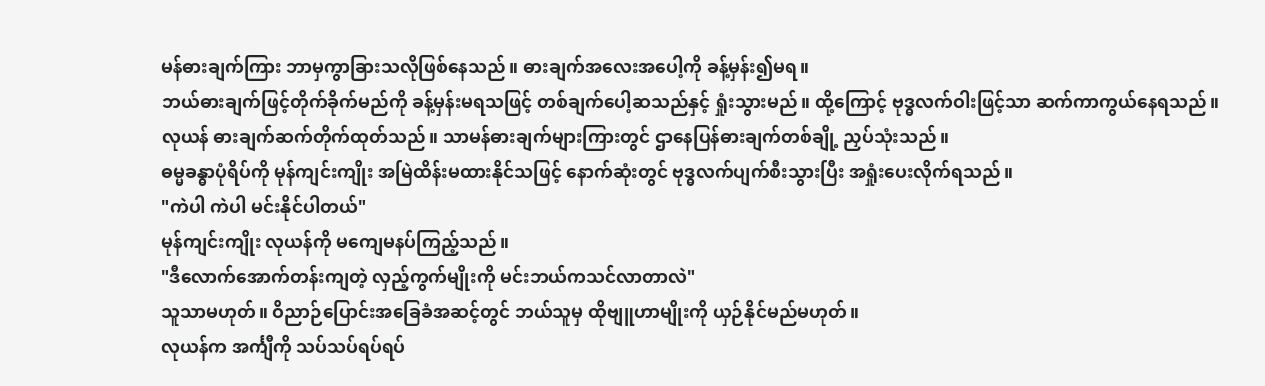မန်ဓားချက်ကြား ဘာမှကွာခြားသလိုဖြစ်နေသည်။ ဓားချက်အလေးအပေါ့ကို ခန့်မှန်း၍မရ။
ဘယ်ဓားချက်ဖြင့်တိုက်ခိုက်မည်ကို ခန့်မှန်းမရသဖြင့် တစ်ချက်ပေါ့ဆသည်နှင့် ရှုံးသွားမည်။ ထို့ကြောင့် ဗုဒ္ဓလက်ဝါးဖြင့်သာ ဆက်ကာကွယ်နေရသည်။
လုယန် ဓားချက်ဆက်တိုက်ထုတ်သည်။ သာမန်ဓားချက်များကြားတွင် ဌာနေပြန်ဓားချက်တစ်ချို့ ညှပ်သုံးသည်။
ဓမ္မခန္ဓာပုံရိပ်ကို မုန်ကျင်းကျိုး အမြဲထိန်းမထားနိုင်သဖြင့် နောက်ဆုံးတွင် ဗုဒ္ဓလက်ပျက်စီးသွားပြီး အရှုံးပေးလိုက်ရသည်။
"ကဲပါ ကဲပါ မင်းနိုင်ပါတယ်"
မုန်ကျင်းကျိုး လုယန်ကို မကျေမနပ်ကြည့်သည်။
"ဒီလောက်အောက်တန်းကျတဲ့ လှည့်ကွက်မျိုးကို မင်းဘယ်ကသင်လာတာလဲ"
သူသာမဟုတ်။ ဝိညာဉ်ပြောင်းအခြေခံအဆင့်တွင် ဘယ်သူမှ ထိုဗျူဟာမျိုးကို ယှဉ်နိုင်မည်မဟုတ်။
လုယန်က အင်္ကျီကို သပ်သပ်ရပ်ရပ်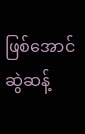ဖြစ်အောင် ဆွဲဆန့်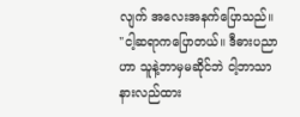လျက် အလေးအနက်ပြောသည်။
"ငါ့ဆရာကပြောတယ်။ ဒီဓားပညာဟာ သူနဲ့ဘာမှမဆိုင်ဘဲ ငါ့ဘာသာနားလည်ထား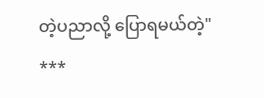တဲ့ပညာလို့ ပြောရမယ်တဲ့"
***